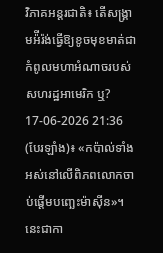វិភាគអន្តរជាតិ៖ តើសង្រ្គាមអ៉ីរ៉ង់ធ្វើឱ្យខូចមុខមាត់ជាកំពូលមហាអំណាចរបស់សហរដ្ឋអាមេរិក ឬ?
17-06-2026 21:36
(បែរឡាំង)៖ «កប៉ាល់ទាំងអស់នៅលើពិភពលោកចាប់ផ្ដើមបញ្ឆេះម៉ាស៊ីន»។ នេះជាកា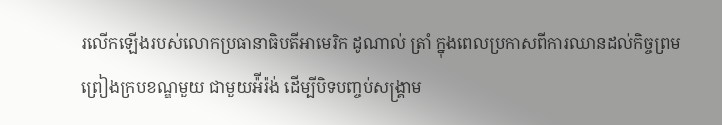រលើកឡើងរបស់លោកប្រធានាធិបតីអាមេរិក ដូណាល់ ត្រាំ ក្នុងពេលប្រកាសពីការឈានដល់កិច្ចព្រមព្រៀងក្របខណ្ឌមួយ ជាមួយអ៉ីរ៉ង់ ដើម្បីបិទបញ្ចប់សង្រ្គាម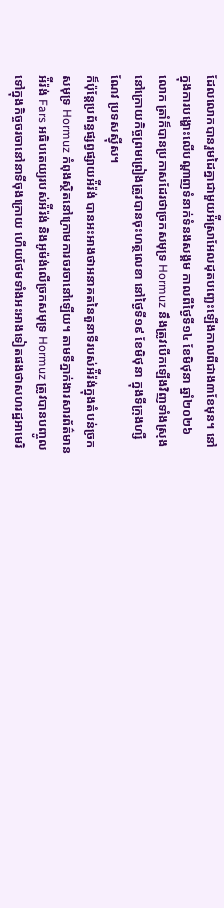ដែលលោកបានរួមដៃគ្នាជាមួយអ៉ីស្រាអែលដុតបញ្ឆេះឡើងកាលពីជាង៣ខែមុន។ នៅក្នុងការបង្ហោះលើបណ្ដាញទំនាក់ទំនងសង្គម កាលពីថ្ងៃទី១៤ ខែមិថុនា ឆ្នាំ២០២៦ លោក ត្រាំក៏បានប្រកាសដែរថាច្រកសមុទ្រ Hormuz នឹងត្រូវបើកឡើងវិញទាំងស្រុងនៅក្រោយកិច្ចព្រមព្រៀងត្រូវបានចុះហត្ថលេខា នៅថ្ងៃទី១៩ ខែមិថុនា ក្នុងទីក្រុងហ្សឺណែវ ប្រទសស្វ៉ីស។
ក៏ប៉ុន្តែប្រព័ន្ធផ្សព្វផ្សាយអ៉ីរ៉ង់ បានអះអាងថាអនាគតនៃតួនាទីរបស់អ៉ីរ៉ង់ក្នុងតំបន់ច្រកសមុទ្រ Hormuz កំពុងស្ថិតនៅក្រោមការចរចានៅឡើយ។ តាមទីភ្នាក់ងារសារព័ត៌មានអ៉ីរ៉ង់ Fars អធិបតេយ្យរបស់អ៉ីរ៉ង់ និងអូម៉ង់លើច្រកសមុទ្រ Hormuz ត្រូវបានបញ្ចូលទៅក្នុងកិច្ចចរចានៅនាទីចុងក្រោយ ហើយថែមទាំងអះអាងទៀតផងថាសហរដ្ឋអាមេរិ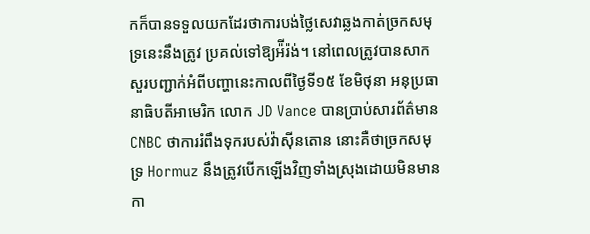កក៏បានទទួលយកដែរថាការបង់ថ្លៃសេវាឆ្លងកាត់ច្រកសមុទ្រនេះនឹងត្រូវ ប្រគល់ទៅឱ្យអ៉ីរ៉ង់។ នៅពេលត្រូវបានសាកសួរបញ្ជាក់អំពីបញ្ហានេះកាលពីថ្ងៃទី១៥ ខែមិថុនា អនុប្រធានាធិបតីអាមេរិក លោក JD Vance បានប្រាប់សារព័ត៌មាន CNBC ថាការរំពឹងទុករបស់វ៉ាស៊ីនតោន នោះគឺថាច្រកសមុទ្រ Hormuz នឹងត្រូវបើកឡើងវិញទាំងស្រុងដោយមិនមានកា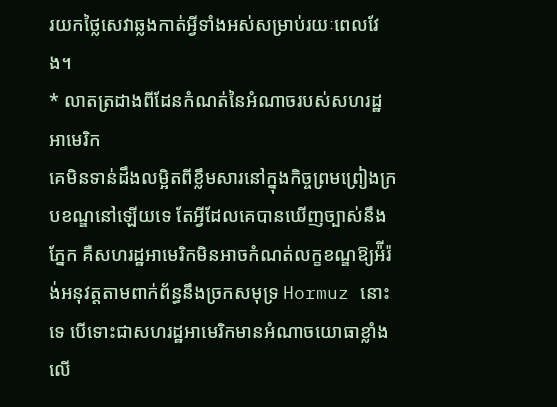រយកថ្លៃសេវាឆ្លងកាត់អ្វីទាំងអស់សម្រាប់រយៈពេលវែង។
* លាតត្រដាងពីដែនកំណត់នៃអំណាចរបស់សហរដ្ឋអាមេរិក
គេមិនទាន់ដឹងលម្អិតពីខ្លឹមសារនៅក្នុងកិច្ចព្រមព្រៀងក្របខណ្ឌនៅឡើយទេ តែអ្វីដែលគេបានឃើញច្បាស់នឹងភ្នែក គឺសហរដ្ឋអាមេរិកមិនអាចកំណត់លក្ខខណ្ឌឱ្យអ៉ីរ៉ង់អនុវត្តតាមពាក់ព័ន្ធនឹងច្រកសមុទ្រ Hormuz នោះទេ បើទោះជាសហរដ្ឋអាមេរិកមានអំណាចយោធាខ្លាំងលើ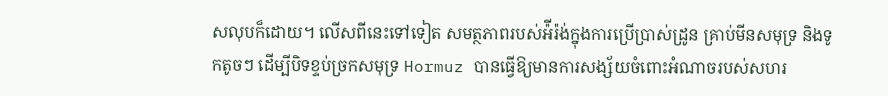សលុបក៏ដោយ។ លើសពីនេះទៅទៀត សមត្ថភាពរបស់អ៉ីរ៉ង់ក្នុងការប្រើប្រាស់ដ្រូន គ្រាប់មីនសមុទ្រ និងទូកតូចៗ ដើម្បីបិទខ្ទប់ច្រកសមុទ្រ Hormuz បានធ្វើឱ្យមានការសង្ស័យចំពោះអំណាចរបស់សហរ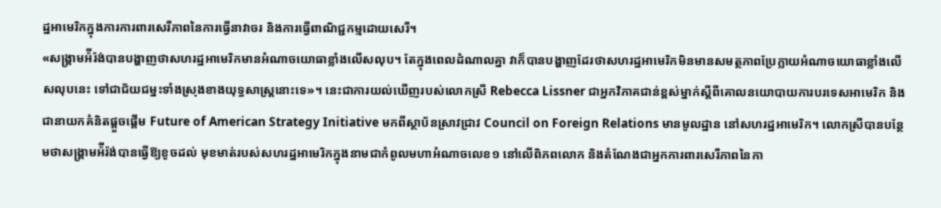ដ្ឋអាមេរិកក្នុងការការពារសេរីភាពនៃការធ្វើនាវាចរ និងការធ្វើពាណិជ្ជកម្មដោយសេរី។
«សង្រ្គាមអ៉ីរ៉ង់បានបង្ហាញថាសហរដ្ឋអាមេរិកមានអំណាចយោធាខ្លាំងលើសលុប។ តែក្នុងពេលដំណាលគ្នា វាក៏បានបង្ហាញដែរថាសហរដ្ឋអាមេរិកមិនមានសមត្ថភាពប្រែក្លាយអំណាចយោធាខ្លាំងលើសលុបនេះ ទៅជាជ័យជម្នះទាំងស្រុងខាងយុទ្ធសាស្ត្រនោះទេ»។ នេះជាការយល់ឃើញរបស់លោកស្រី Rebecca Lissner ជាអ្នកវិភាគជាន់ខ្ពស់ម្នាក់ស្ដីពីគោលនយោបាយការបរទេសអាមេរិក និងជានាយកគំនិតផ្ដួចផ្ដើម Future of American Strategy Initiative មកពីស្ថាប័នស្រាវជ្រាវ Council on Foreign Relations មានមូលដ្ឋាន នៅសហរដ្ឋអាមេរិក។ លោកស្រីបានបន្ថែមថាសង្រ្គាមអ៉ីរ៉ង់បានធ្វើឱ្យខូចដល់ មុខមាត់របស់សហរដ្ឋអាមេរិកក្នុងនាមជាកំពូលមហាអំណាចលេខ១ នៅលើពិភពលោក និងតំណែងជាអ្នកការពារសេរីភាពនៃកា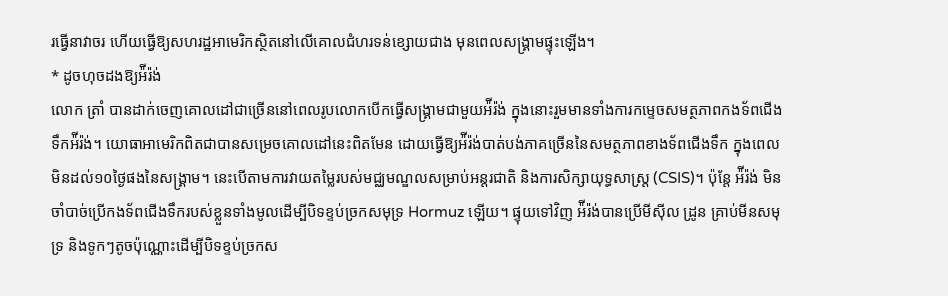រធ្វើនាវាចរ ហើយធ្វើឱ្យសហរដ្ឋអាមេរិកស្ថិតនៅលើគោលជំហរទន់ខ្សោយជាង មុនពេលសង្រ្គាមផ្ទុះឡើង។
* ដូចហុចដងឱ្យអ៉ីរ៉ង់
លោក ត្រាំ បានដាក់ចេញគោលដៅជាច្រើននៅពេលរូបលោកបើកធ្វើសង្រ្គាមជាមួយអ៉ីរ៉ង់ ក្នុងនោះរួមមានទាំងការកម្ទេចសមត្ថភាពកងទ័ពជើងទឹកអ៉ីរ៉ង់។ យោធាអាមេរិកពិតជាបានសម្រេចគោលដៅនេះពិតមែន ដោយធ្វើឱ្យអ៉ីរ៉ង់បាត់បង់ភាគច្រើននៃសមត្ថភាពខាងទ័ពជើងទឹក ក្នុងពេលមិនដល់១០ថ្ងៃផងនៃសង្រ្គាម។ នេះបើតាមការវាយតម្លៃរបស់មជ្ឈមណ្ឌលសម្រាប់អន្តរជាតិ និងការសិក្សាយុទ្ធសាស្ត្រ (CSIS)។ ប៉ុន្តែ អ៉ីរ៉ង់ មិនចាំបាច់ប្រើកងទ័ពជើងទឹករបស់ខ្លួនទាំងមូលដើម្បីបិទខ្ទប់ច្រកសមុទ្រ Hormuz ឡើយ។ ផ្ទុយទៅវិញ អ៉ីរ៉ង់បានប្រើមីស៊ីល ដ្រូន គ្រាប់មីនសមុទ្រ និងទូកៗតូចប៉ុណ្ណោះដើម្បីបិទខ្ទប់ច្រកស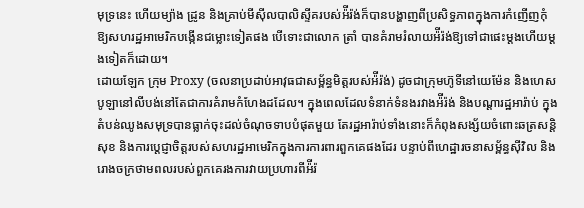មុទ្រនេះ ហើយម្យ៉ាង ដ្រូន និងគ្រាប់មីស៊ីលបាលិស្ទីគរបស់អ៉ីរ៉ង់ក៏បានបង្ហាញពីប្រសិទ្ធភាពក្នុងការកំញើញកុំឱ្យសហរដ្ឋអាមេរិកបង្កើនជម្លោះទៀតផង បើទោះជាលោក ត្រាំ បានគំរាមរំលាយអ៉ីរ៉ង់ឱ្យទៅជាផេះម្ដងហើយម្ដងទៀតក៏ដោយ។
ដោយឡែក ក្រុម Proxy (ចលនាប្រដាប់អាវុធជាសម្ព័ន្ធមិត្តរបស់អ៉ីរ៉ង់) ដូចជាក្រុមហ៊ូទីនៅយេម៉ែន និងហេសបូឡានៅលីបង់នៅតែជាការគំរាមកំហែងដដែល។ ក្នុងពេលដែលទំនាក់ទំនងរវាងអ៉ីរ៉ង់ និងបណ្ដារដ្ឋអារ៉ាប់ ក្នុងតំបន់ឈូងសមុទ្របានធ្លាក់ចុះដល់ចំណុចទាបបំផុតមួយ តែរដ្ឋអារ៉ាប់ទាំងនោះក៏កំពុងសង្ស័យចំពោះឆត្រសន្តិសុខ និងការប្ដេជ្ញាចិត្តរបស់សហរដ្ឋអាមេរិកក្នុងការការពារពួកគេផងដែរ បន្ទាប់ពីហេដ្ឋារចនាសម្ព័ន្ធស៊ីវិល និងរោងចក្រថាមពលរបស់ពួកគេរងការវាយប្រហារពីអ៉ីរ៉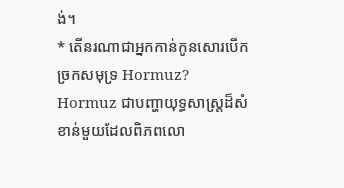ង់។
* តើនរណាជាអ្នកកាន់កូនសោរបើកច្រកសមុទ្រ Hormuz?
Hormuz ជាបញ្ហាយុទ្ធសាស្ត្រដ៏សំខាន់មួយដែលពិភពលោ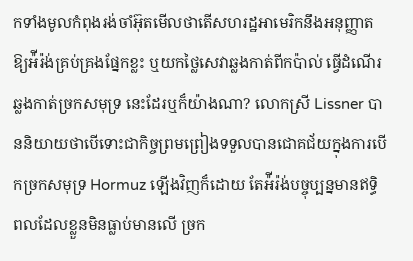កទាំងមូលកំពុងរង់ចាំអ៊ុតមើលថាតើសហរដ្ឋអាមេរិកនឹងអនុញ្ញាតឱ្យអ៉ីរ៉ង់គ្រប់គ្រងផ្នែកខ្លះ ឬយកថ្លៃសេវាឆ្លងកាត់ពីកប៉ាល់ ធ្វើដំណើរឆ្លងកាត់ច្រកសមុទ្រ នេះដែរឬក៏យ៉ាងណា? លោកស្រី Lissner បាននិយាយថាបើទោះជាកិច្ចព្រមព្រៀងទទួលបានជោគជ័យក្នុងការបើកច្រកសមុទ្រ Hormuz ឡើងវិញក៏ដោយ តែអ៉ីរ៉ង់បច្ចុប្បន្នមានឥទ្ធិពលដែលខ្លួនមិនធ្លាប់មានលើ ច្រក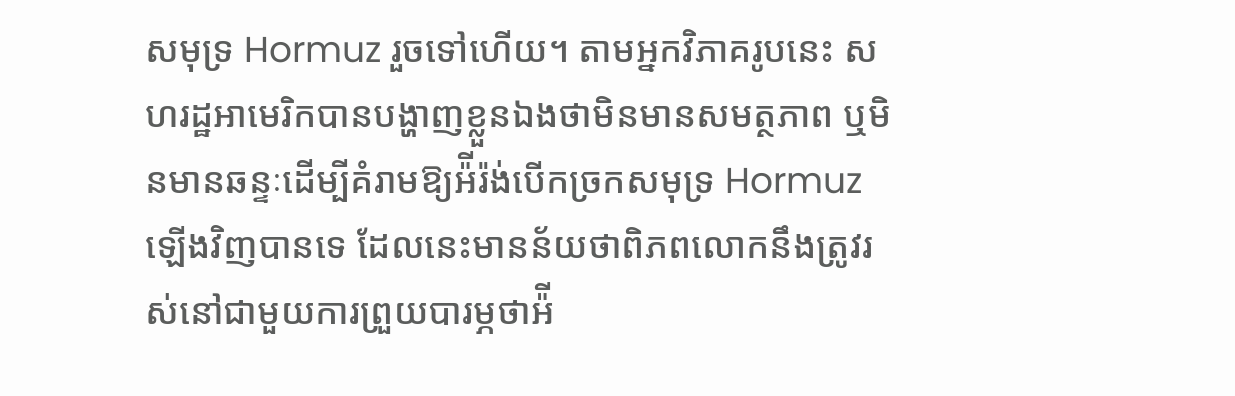សមុទ្រ Hormuz រួចទៅហើយ។ តាមអ្នកវិភាគរូបនេះ សហរដ្ឋអាមេរិកបានបង្ហាញខ្លួនឯងថាមិនមានសមត្ថភាព ឬមិនមានឆន្ទៈដើម្បីគំរាមឱ្យអ៉ីរ៉ង់បើកច្រកសមុទ្រ Hormuz ឡើងវិញបានទេ ដែលនេះមានន័យថាពិភពលោកនឹងត្រូវរស់នៅជាមួយការព្រួយបារម្ភថាអ៉ី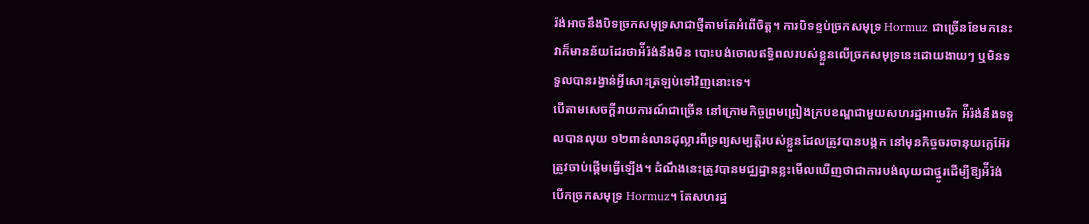រ៉ង់អាចនឹងបិទច្រកសមុទ្រសាជាថ្មីតាមតែអំពើចិត្ត។ ការបិទខ្ទប់ច្រកសមុទ្រ Hormuz ជាច្រើនខែមកនេះ វាក៏មានន័យដែរថាអ៉ីរ៉ង់នឹងមិន បោះបង់ចោលឥទ្ធិពលរបស់ខ្លួនលើច្រកសមុទ្រនេះដោយងាយៗ ឬមិនទទួលបានរង្វាន់អ្វីសោះត្រឡប់ទៅវិញនោះទេ។
បើតាមសេចក្ដីរាយការណ៍ជាច្រើន នៅក្រោមកិច្ចព្រមព្រៀងក្របខណ្ឌជាមួយសហរដ្ឋអាមេរិក អ៉ីរ៉ង់នឹងទទួលបានលុយ ១២ពាន់លានដុល្លារពីទ្រព្យសម្បត្តិរបស់ខ្លួនដែលត្រូវបានបង្កក នៅមុនកិច្ចចរចានុយក្លេអ៊ែរ ត្រូវចាប់ផ្ដើមធ្វើឡើង។ ដំណឹងនេះត្រូវបានមជ្ឈដ្ឋានខ្លះមើលឃើញថាជាការបង់លុយជាថ្នូរដើម្បីឱ្យអ៉ីរ៉ង់បើកច្រកសមុទ្រ Hormuz។ តែសហរដ្ឋ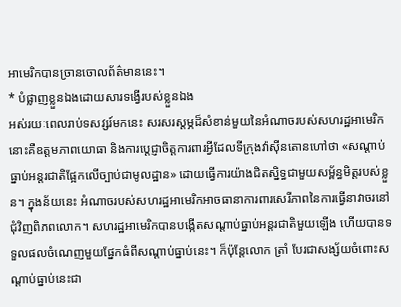អាមេរិកបានច្រានចោលព័ត៌មាននេះ។
* បំផ្លាញខ្លួនឯងដោយសារទង្វើរបស់ខ្លួនឯង
អស់រយៈពេលរាប់ទសវ្សរ៍មកនេះ សរសរស្ដម្ភដ៏សំខាន់មួយនៃអំណាចរបស់សហរដ្ឋអាមេរិក នោះគឺឧត្តមភាពយោធា និងការប្ដេជ្ញាចិត្តការពារអ្វីដែលទីក្រុងវ៉ាស៊ីនតោនហៅថា «សណ្ដាប់ធ្នាប់អន្តរជាតិផ្អែកលើច្បាប់ជាមូលដ្ឋាន» ដោយធ្វើការយ៉ាងជិតស្និទ្ធជាមួយសម្ព័ន្ធមិត្តរបស់ខ្លួន។ ក្នុងន័យនេះ អំណាចរបស់សហរដ្ឋអាមេរិកអាចធានាការពារសេរីភាពនៃការធ្វើនាវាចរនៅជុំវិញពិភពលោក។ សហរដ្ឋអាមេរិកបានបង្កើតសណ្ដាប់ធ្នាប់អន្តរជាតិមួយឡើង ហើយបានទទួលផលចំណេញមួយផ្នែកធំពីសណ្ដាប់ធ្នាប់នេះ។ ក៏ប៉ុន្តែលោក ត្រាំ បែរជាសង្ស័យចំពោះសណ្ដាប់ធ្នាប់នេះជា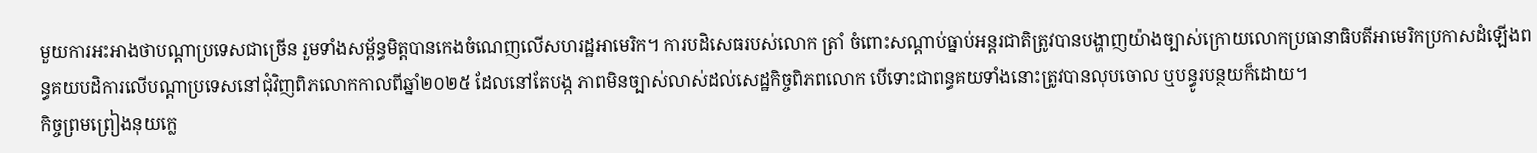មួយការអះអាងថាបណ្ដាប្រទេសជាច្រើន រួមទាំងសម្ព័ន្ធមិត្តបានកេងចំណេញលើសហរដ្ឋអាមេរិក។ ការបដិសេធរបស់លោក ត្រាំ ចំពោះសណ្ដាប់ធ្នាប់អន្តរជាតិត្រូវបានបង្ហាញយ៉ាងច្បាស់ក្រោយលោកប្រធានាធិបតីអាមេរិកប្រកាសដំឡើងពន្ធគយបដិការលើបណ្ដាប្រទេសនៅជុំវិញពិភលោកកាលពីឆ្នាំ២០២៥ ដែលនៅតែបង្ក ភាពមិនច្បាស់លាស់ដល់សេដ្ឋកិច្ចពិភពលោក បើទោះជាពន្ធគយទាំងនោះត្រូវបានលុបចោល ឬបន្ធូរបន្ថយក៏ដោយ។
កិច្ចព្រមព្រៀងនុយក្លេ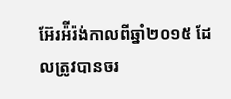អ៊ែរអ៉ីរ៉ង់កាលពីឆ្នាំ២០១៥ ដែលត្រូវបានចរ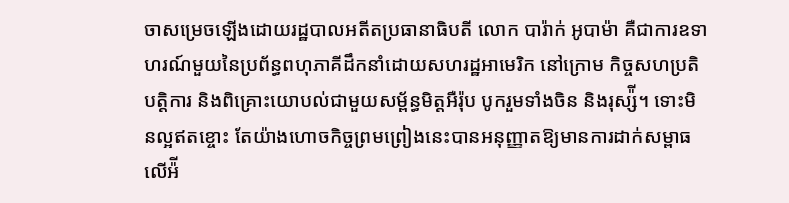ចាសម្រេចឡើងដោយរដ្ឋបាលអតីតប្រធានាធិបតី លោក បារ៉ាក់ អូបាម៉ា គឺជាការឧទាហរណ៍មួយនៃប្រព័ន្ធពហុភាគីដឹកនាំដោយសហរដ្ឋអាមេរិក នៅក្រោម កិច្ចសហប្រតិបត្តិការ និងពិគ្រោះយោបល់ជាមួយសម្ព័ន្ធមិត្តអឺរ៉ុប បូករួមទាំងចិន និងរុស្ស៉ី។ ទោះមិនល្អឥតខ្ចោះ តែយ៉ាងហោចកិច្ចព្រមព្រៀងនេះបានអនុញ្ញាតឱ្យមានការដាក់សម្ពាធលើអ៉ី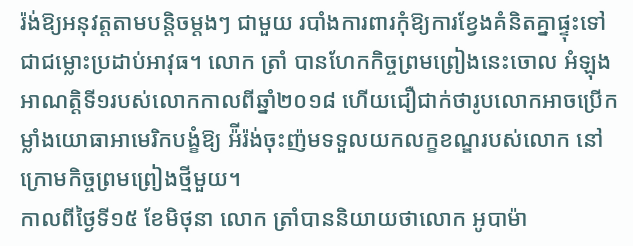រ៉ង់ឱ្យអនុវត្តតាមបនិ្តចម្ដងៗ ជាមួយ របាំងការពារកុំឱ្យការខ្វែងគំនិតគ្នាផ្ទុះទៅជាជម្លោះប្រដាប់អាវុធ។ លោក ត្រាំ បានហែកកិច្ចព្រមព្រៀងនេះចោល អំឡុងអាណត្តិទី១របស់លោកកាលពីឆ្នាំ២០១៨ ហើយជឿជាក់ថារូបលោកអាចប្រើកម្លាំងយោធាអាមេរិកបង្ខំឱ្យ អ៉ីរ៉ង់ចុះញ៉មទទួលយកលក្ខខណ្ឌរបស់លោក នៅក្រោមកិច្ចព្រមព្រៀងថ្មីមួយ។
កាលពីថ្ងៃទី១៥ ខែមិថុនា លោក ត្រាំបាននិយាយថាលោក អូបាម៉ា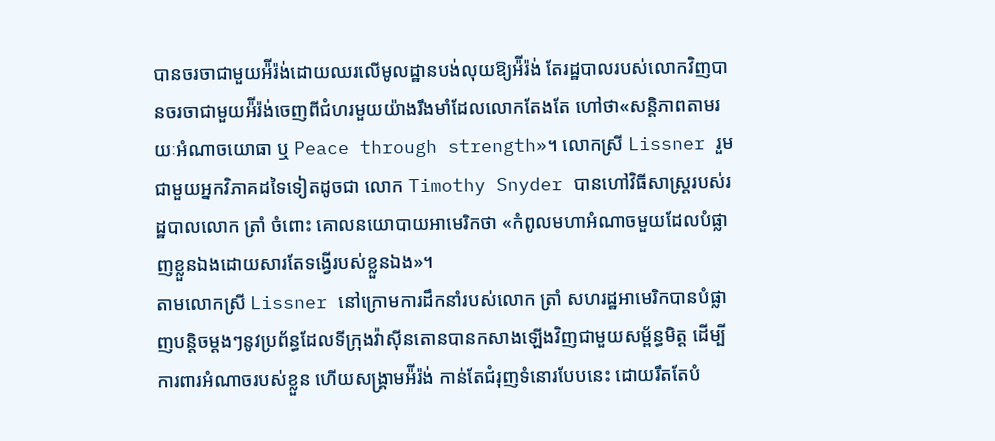បានចរចាជាមួយអ៉ីរ៉ង់ដោយឈរលើមូលដ្ឋានបង់លុយឱ្យអ៉ីរ៉ង់ តែរដ្ឋបាលរបស់លោកវិញបានចរចាជាមួយអ៉ីរ៉ង់ចេញពីជំហរមួយយ៉ាងរឹងមាំដែលលោកតែងតែ ហៅថា«សន្តិភាពតាមរយៈអំណាចយោធា ឬ Peace through strength»។ លោកស្រី Lissner រួមជាមួយអ្នកវិភាគដទៃទៀតដូចជា លោក Timothy Snyder បានហៅវិធីសាស្ត្ររបស់រដ្ឋបាលលោក ត្រាំ ចំពោះ គោលនយោបាយអាមេរិកថា «កំពូលមហាអំណាចមួយដែលបំផ្លាញខ្លួនឯងដោយសារតែទង្វើរបស់ខ្លួនឯង»។
តាមលោកស្រី Lissner នៅក្រោមការដឹកនាំរបស់លោក ត្រាំ សហរដ្ឋអាមេរិកបានបំផ្លាញបន្តិចម្ដងៗនូវប្រព័ន្ធដែលទីក្រុងវ៉ាស៊ីនតោនបានកសាងឡើងវិញជាមួយសម្ព័ន្ធមិត្ត ដើម្បីការពារអំណាចរបស់ខ្លួន ហើយសង្រ្គាមអ៉ីរ៉ង់ កាន់តែជំរុញទំនោរបែបនេះ ដោយរឹតតែបំ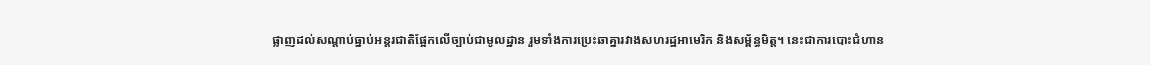ផ្លាញដល់សណ្ដាប់ធ្នាប់អន្តរជាតិផ្អែកលើច្បាប់ជាមូលដ្ឋាន រួមទាំងការប្រេះឆាគ្នារវាងសហរដ្ឋអាមេរិក និងសម្ព័ន្ធមិត្ត។ នេះជាការបោះជំហាន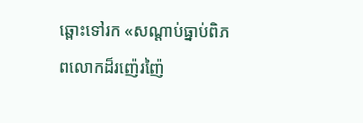ឆ្ពោះទៅរក «សណ្ដាប់ធ្នាប់ពិភពលោកដ៏រញ៉េរញ៉ៃ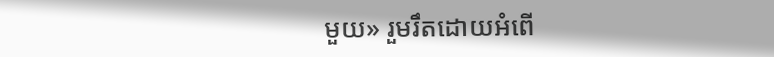មួយ» រួមរឹតដោយអំពើ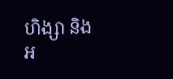ហិង្សា និងអ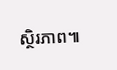ស្ថិរភាព៕